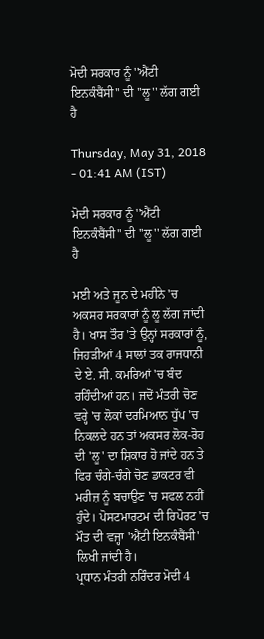ਮੋਦੀ ਸਰਕਾਰ ਨੂੰ ''ਐਂਟੀ ਇਨਕੰਬੈਂਸੀ'' ਦੀ ''ਲੂ'' ਲੱਗ ਗਈ ਹੈ

Thursday, May 31, 2018 - 01:41 AM (IST)

ਮੋਦੀ ਸਰਕਾਰ ਨੂੰ ''ਐਂਟੀ ਇਨਕੰਬੈਂਸੀ'' ਦੀ ''ਲੂ'' ਲੱਗ ਗਈ ਹੈ

ਮਈ ਅਤੇ ਜੂਨ ਦੇ ਮਹੀਨੇ 'ਚ ਅਕਸਰ ਸਰਕਾਰਾਂ ਨੂੰ ਲੂ ਲੱਗ ਜਾਂਦੀ ਹੈ। ਖਾਸ ਤੌਰ 'ਤੇ ਉਨ੍ਹਾਂ ਸਰਕਾਰਾਂ ਨੂੰ, ਜਿਹੜੀਆਂ 4 ਸਾਲਾਂ ਤਕ ਰਾਜਧਾਨੀ ਦੇ ਏ. ਸੀ. ਕਮਰਿਆਂ 'ਚ ਬੰਦ ਰਹਿੰਦੀਆਂ ਹਨ। ਜਦੋਂ ਮੰਤਰੀ ਚੋਣ ਵਰ੍ਹੇ 'ਚ ਲੋਕਾਂ ਦਰਮਿਆਨ ਧੁੱਪ 'ਚ ਨਿਕਲਦੇ ਹਨ ਤਾਂ ਅਕਸਰ ਲੋਕ-ਰੋਹ ਦੀ 'ਲੂ' ਦਾ ਸ਼ਿਕਾਰ ਹੋ ਜਾਂਦੇ ਹਨ ਤੇ ਫਿਰ ਚੰਗੇ-ਚੰਗੇ ਚੋਣ ਡਾਕਟਰ ਵੀ ਮਰੀਜ਼ ਨੂੰ ਬਚਾਉਣ 'ਚ ਸਫਲ ਨਹੀਂ ਹੁੰਦੇ। ਪੋਸਟਮਾਰਟਮ ਦੀ ਰਿਪੋਰਟ 'ਚ ਮੌਤ ਦੀ ਵਜ੍ਹਾ 'ਐਂਟੀ ਇਨਕੰਬੈਂਸੀ' ਲਿਖੀ ਜਾਂਦੀ ਹੈ।
ਪ੍ਰਧਾਨ ਮੰਤਰੀ ਨਰਿੰਦਰ ਮੋਦੀ 4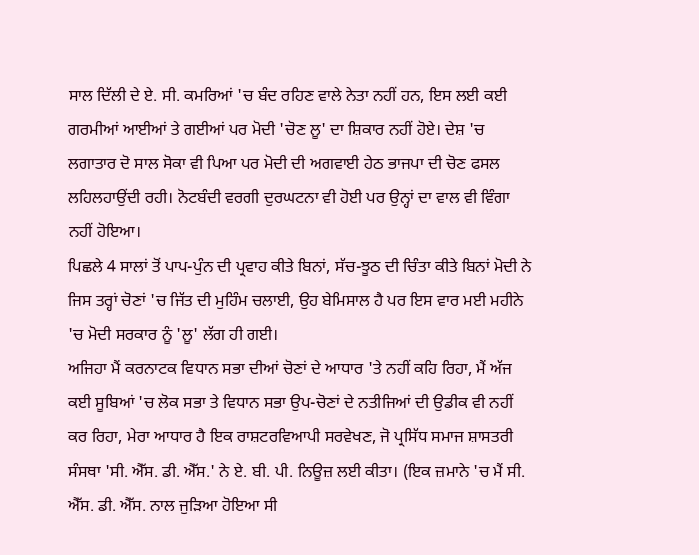ਸਾਲ ਦਿੱਲੀ ਦੇ ਏ. ਸੀ. ਕਮਰਿਆਂ 'ਚ ਬੰਦ ਰਹਿਣ ਵਾਲੇ ਨੇਤਾ ਨਹੀਂ ਹਨ, ਇਸ ਲਈ ਕਈ ਗਰਮੀਆਂ ਆਈਆਂ ਤੇ ਗਈਆਂ ਪਰ ਮੋਦੀ 'ਚੋਣ ਲੂ' ਦਾ ਸ਼ਿਕਾਰ ਨਹੀਂ ਹੋਏ। ਦੇਸ਼ 'ਚ ਲਗਾਤਾਰ ਦੋ ਸਾਲ ਸੋਕਾ ਵੀ ਪਿਆ ਪਰ ਮੋਦੀ ਦੀ ਅਗਵਾਈ ਹੇਠ ਭਾਜਪਾ ਦੀ ਚੋਣ ਫਸਲ ਲਹਿਲਹਾਉਂਦੀ ਰਹੀ। ਨੋਟਬੰਦੀ ਵਰਗੀ ਦੁਰਘਟਨਾ ਵੀ ਹੋਈ ਪਰ ਉਨ੍ਹਾਂ ਦਾ ਵਾਲ ਵੀ ਵਿੰਗਾ ਨਹੀਂ ਹੋਇਆ।
ਪਿਛਲੇ 4 ਸਾਲਾਂ ਤੋਂ ਪਾਪ-ਪੁੰਨ ਦੀ ਪ੍ਰਵਾਹ ਕੀਤੇ ਬਿਨਾਂ, ਸੱਚ-ਝੂਠ ਦੀ ਚਿੰਤਾ ਕੀਤੇ ਬਿਨਾਂ ਮੋਦੀ ਨੇ ਜਿਸ ਤਰ੍ਹਾਂ ਚੋਣਾਂ 'ਚ ਜਿੱਤ ਦੀ ਮੁਹਿੰਮ ਚਲਾਈ, ਉਹ ਬੇਮਿਸਾਲ ਹੈ ਪਰ ਇਸ ਵਾਰ ਮਈ ਮਹੀਨੇ 'ਚ ਮੋਦੀ ਸਰਕਾਰ ਨੂੰ 'ਲੂ' ਲੱਗ ਹੀ ਗਈ।
ਅਜਿਹਾ ਮੈਂ ਕਰਨਾਟਕ ਵਿਧਾਨ ਸਭਾ ਦੀਆਂ ਚੋਣਾਂ ਦੇ ਆਧਾਰ 'ਤੇ ਨਹੀਂ ਕਹਿ ਰਿਹਾ, ਮੈਂ ਅੱਜ ਕਈ ਸੂਬਿਆਂ 'ਚ ਲੋਕ ਸਭਾ ਤੇ ਵਿਧਾਨ ਸਭਾ ਉਪ-ਚੋਣਾਂ ਦੇ ਨਤੀਜਿਆਂ ਦੀ ਉਡੀਕ ਵੀ ਨਹੀਂ ਕਰ ਰਿਹਾ, ਮੇਰਾ ਆਧਾਰ ਹੈ ਇਕ ਰਾਸ਼ਟਰਵਿਆਪੀ ਸਰਵੇਖਣ, ਜੋ ਪ੍ਰਸਿੱਧ ਸਮਾਜ ਸ਼ਾਸਤਰੀ ਸੰਸਥਾ 'ਸੀ. ਐੱਸ. ਡੀ. ਐੱਸ.' ਨੇ ਏ. ਬੀ. ਪੀ. ਨਿਊਜ਼ ਲਈ ਕੀਤਾ। (ਇਕ ਜ਼ਮਾਨੇ 'ਚ ਮੈਂ ਸੀ. ਐੱਸ. ਡੀ. ਐੱਸ. ਨਾਲ ਜੁੜਿਆ ਹੋਇਆ ਸੀ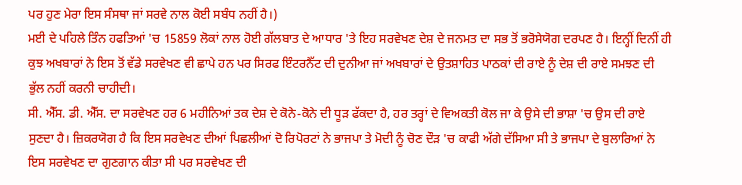ਪਰ ਹੁਣ ਮੇਰਾ ਇਸ ਸੰਸਥਾ ਜਾਂ ਸਰਵੇ ਨਾਲ ਕੋਈ ਸਬੰਧ ਨਹੀਂ ਹੈ।)
ਮਈ ਦੇ ਪਹਿਲੇ ਤਿੰਨ ਹਫਤਿਆਂ 'ਚ 15859 ਲੋਕਾਂ ਨਾਲ ਹੋਈ ਗੱਲਬਾਤ ਦੇ ਆਧਾਰ 'ਤੇ ਇਹ ਸਰਵੇਖਣ ਦੇਸ਼ ਦੇ ਜਨਮਤ ਦਾ ਸਭ ਤੋਂ ਭਰੋਸੇਯੋਗ ਦਰਪਣ ਹੈ। ਇਨ੍ਹੀਂ ਦਿਨੀਂ ਹੀ ਕੁਝ ਅਖਬਾਰਾਂ ਨੇ ਇਸ ਤੋਂ ਵੱਡੇ ਸਰਵੇਖਣ ਵੀ ਛਾਪੇ ਹਨ ਪਰ ਸਿਰਫ ਇੰਟਰਨੈੱਟ ਦੀ ਦੁਨੀਆ ਜਾਂ ਅਖਬਾਰਾਂ ਦੇ ਉਤਸ਼ਾਹਿਤ ਪਾਠਕਾਂ ਦੀ ਰਾਏ ਨੂੰ ਦੇਸ਼ ਦੀ ਰਾਏ ਸਮਝਣ ਦੀ ਭੁੱਲ ਨਹੀਂ ਕਰਨੀ ਚਾਹੀਦੀ।
ਸੀ. ਐੱਸ. ਡੀ. ਐੱਸ. ਦਾ ਸਰਵੇਖਣ ਹਰ 6 ਮਹੀਨਿਆਂ ਤਕ ਦੇਸ਼ ਦੇ ਕੋਨੇ-ਕੋਨੇ ਦੀ ਧੂੜ ਫੱਕਦਾ ਹੈ, ਹਰ ਤਰ੍ਹਾਂ ਦੇ ਵਿਅਕਤੀ ਕੋਲ ਜਾ ਕੇ ਉਸੇ ਦੀ ਭਾਸ਼ਾ 'ਚ ਉਸ ਦੀ ਰਾਏ ਸੁਣਦਾ ਹੈ। ਜ਼ਿਕਰਯੋਗ ਹੈ ਕਿ ਇਸ ਸਰਵੇਖਣ ਦੀਆਂ ਪਿਛਲੀਆਂ ਦੋ ਰਿਪੋਰਟਾਂ ਨੇ ਭਾਜਪਾ ਤੇ ਮੋਦੀ ਨੂੰ ਚੋਣ ਦੌੜ 'ਚ ਕਾਫੀ ਅੱਗੇ ਦੱਸਿਆ ਸੀ ਤੇ ਭਾਜਪਾ ਦੇ ਬੁਲਾਰਿਆਂ ਨੇ ਇਸ ਸਰਵੇਖਣ ਦਾ ਗੁਣਗਾਨ ਕੀਤਾ ਸੀ ਪਰ ਸਰਵੇਖਣ ਦੀ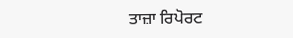ਤਾਜ਼ਾ ਰਿਪੋਰਟ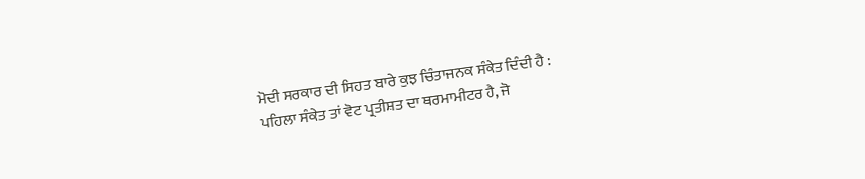ਮੋਦੀ ਸਰਕਾਰ ਦੀ ਸਿਹਤ ਬਾਰੇ ਕੁਝ ਚਿੰਤਾਜਨਕ ਸੰਕੇਤ ਦਿੰਦੀ ਹੈ :
ਪਹਿਲਾ ਸੰਕੇਤ ਤਾਂ ਵੋਟ ਪ੍ਰਤੀਸ਼ਤ ਦਾ ਥਰਮਾਮੀਟਰ ਹੈ, ਜੋ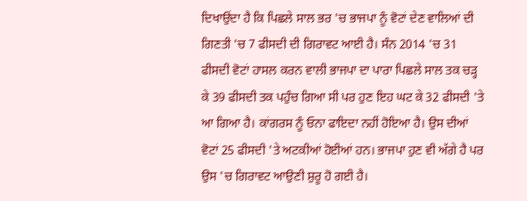ਦਿਖਾਉਂਦਾ ਹੈ ਕਿ ਪਿਛਲੇ ਸਾਲ ਭਰ 'ਚ ਭਾਜਪਾ ਨੂੰ ਵੋਟਾਂ ਦੇਣ ਵਾਲਿਆਂ ਦੀ ਗਿਣਤੀ 'ਚ 7 ਫੀਸਦੀ ਦੀ ਗਿਰਾਵਟ ਆਈ ਹੈ। ਸੰਨ 2014 'ਚ 31 ਫੀਸਦੀ ਵੋਟਾਂ ਹਾਸਲ ਕਰਨ ਵਾਲੀ ਭਾਜਪਾ ਦਾ ਪਾਰਾ ਪਿਛਲੇ ਸਾਲ ਤਕ ਚੜ੍ਹ ਕੇ 39 ਫੀਸਦੀ ਤਕ ਪਹੁੰਚ ਗਿਆ ਸੀ ਪਰ ਹੁਣ ਇਹ ਘਟ ਕੇ 32 ਫੀਸਦੀ 'ਤੇ ਆ ਗਿਆ ਹੈ। ਕਾਂਗਰਸ ਨੂੰ ਓਨਾ ਫਾਇਦਾ ਨਹੀਂ ਹੋਇਆ ਹੈ। ਉਸ ਦੀਆਂ ਵੋਟਾਂ 25 ਫੀਸਦੀ 'ਤੇ ਅਟਕੀਆਂ ਹੋਈਆਂ ਹਨ। ਭਾਜਪਾ ਹੁਣ ਵੀ ਅੱਗੇ ਹੈ ਪਰ ਉਸ 'ਚ ਗਿਰਾਵਟ ਆਉਣੀ ਸ਼ੁਰੂ ਹੋ ਗਈ ਹੈ।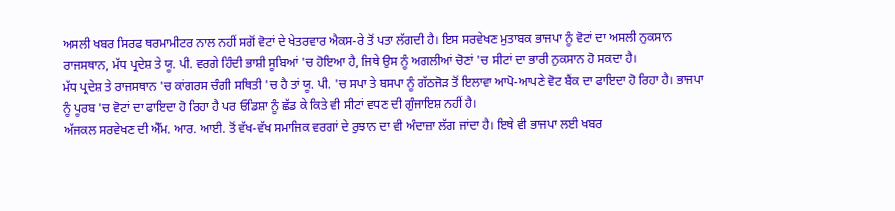ਅਸਲੀ ਖਬਰ ਸਿਰਫ ਥਰਮਾਮੀਟਰ ਨਾਲ ਨਹੀਂ ਸਗੋਂ ਵੋਟਾਂ ਦੇ ਖੇਤਰਵਾਰ ਐਕਸ-ਰੇ ਤੋਂ ਪਤਾ ਲੱਗਦੀ ਹੈ। ਇਸ ਸਰਵੇਖਣ ਮੁਤਾਬਕ ਭਾਜਪਾ ਨੂੰ ਵੋਟਾਂ ਦਾ ਅਸਲੀ ਨੁਕਸਾਨ ਰਾਜਸਥਾਨ, ਮੱਧ ਪ੍ਰਦੇਸ਼ ਤੇ ਯੂ. ਪੀ. ਵਰਗੇ ਹਿੰਦੀ ਭਾਸ਼ੀ ਸੂਬਿਆਂ 'ਚ ਹੋਇਆ ਹੈ, ਜਿਥੇ ਉਸ ਨੂੰ ਅਗਲੀਆਂ ਚੋਣਾਂ 'ਚ ਸੀਟਾਂ ਦਾ ਭਾਰੀ ਨੁਕਸਾਨ ਹੋ ਸਕਦਾ ਹੈ।
ਮੱਧ ਪ੍ਰਦੇਸ਼ ਤੇ ਰਾਜਸਥਾਨ 'ਚ ਕਾਂਗਰਸ ਚੰਗੀ ਸਥਿਤੀ 'ਚ ਹੈ ਤਾਂ ਯੂ. ਪੀ. 'ਚ ਸਪਾ ਤੇ ਬਸਪਾ ਨੂੰ ਗੱਠਜੋੜ ਤੋਂ ਇਲਾਵਾ ਆਪੋ-ਆਪਣੇ ਵੋਟ ਬੈਂਕ ਦਾ ਫਾਇਦਾ ਹੋ ਰਿਹਾ ਹੈ। ਭਾਜਪਾ ਨੂੰ ਪੂਰਬ 'ਚ ਵੋਟਾਂ ਦਾ ਫਾਇਦਾ ਹੋ ਰਿਹਾ ਹੈ ਪਰ ਓਡਿਸ਼ਾ ਨੂੰ ਛੱਡ ਕੇ ਕਿਤੇ ਵੀ ਸੀਟਾਂ ਵਧਣ ਦੀ ਗੁੰਜਾਇਸ਼ ਨਹੀਂ ਹੈ।
ਅੱਜਕਲ ਸਰਵੇਖਣ ਦੀ ਐੱਮ. ਆਰ. ਆਈ. ਤੋਂ ਵੱਖ-ਵੱਖ ਸਮਾਜਿਕ ਵਰਗਾਂ ਦੇ ਰੁਝਾਨ ਦਾ ਵੀ ਅੰਦਾਜ਼ਾ ਲੱਗ ਜਾਂਦਾ ਹੈ। ਇਥੇ ਵੀ ਭਾਜਪਾ ਲਈ ਖਬਰ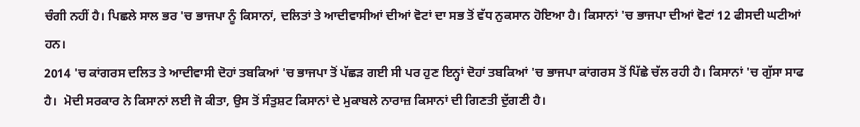ਚੰਗੀ ਨਹੀਂ ਹੈ। ਪਿਛਲੇ ਸਾਲ ਭਰ 'ਚ ਭਾਜਪਾ ਨੂੰ ਕਿਸਾਨਾਂ, ਦਲਿਤਾਂ ਤੇ ਆਦੀਵਾਸੀਆਂ ਦੀਆਂ ਵੋਟਾਂ ਦਾ ਸਭ ਤੋਂ ਵੱਧ ਨੁਕਸਾਨ ਹੋਇਆ ਹੈ। ਕਿਸਾਨਾਂ 'ਚ ਭਾਜਪਾ ਦੀਆਂ ਵੋਟਾਂ 12 ਫੀਸਦੀ ਘਟੀਆਂ ਹਨ।
2014 'ਚ ਕਾਂਗਰਸ ਦਲਿਤ ਤੇ ਆਦੀਵਾਸੀ ਦੋਹਾਂ ਤਬਕਿਆਂ 'ਚ ਭਾਜਪਾ ਤੋਂ ਪੱਛੜ ਗਈ ਸੀ ਪਰ ਹੁਣ ਇਨ੍ਹਾਂ ਦੋਹਾਂ ਤਬਕਿਆਂ 'ਚ ਭਾਜਪਾ ਕਾਂਗਰਸ ਤੋਂ ਪਿੱਛੇ ਚੱਲ ਰਹੀ ਹੈ। ਕਿਸਾਨਾਂ 'ਚ ਗੁੱਸਾ ਸਾਫ ਹੈ।  ਮੋਦੀ ਸਰਕਾਰ ਨੇ ਕਿਸਾਨਾਂ ਲਈ ਜੋ ਕੀਤਾ, ਉਸ ਤੋਂ ਸੰਤੁਸ਼ਟ ਕਿਸਾਨਾਂ ਦੇ ਮੁਕਾਬਲੇ ਨਾਰਾਜ਼ ਕਿਸਾਨਾਂ ਦੀ ਗਿਣਤੀ ਦੁੱਗਣੀ ਹੈ।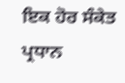ਇਕ ਹੋਰ ਸੰਕੇਤ ਪ੍ਰਧਾਨ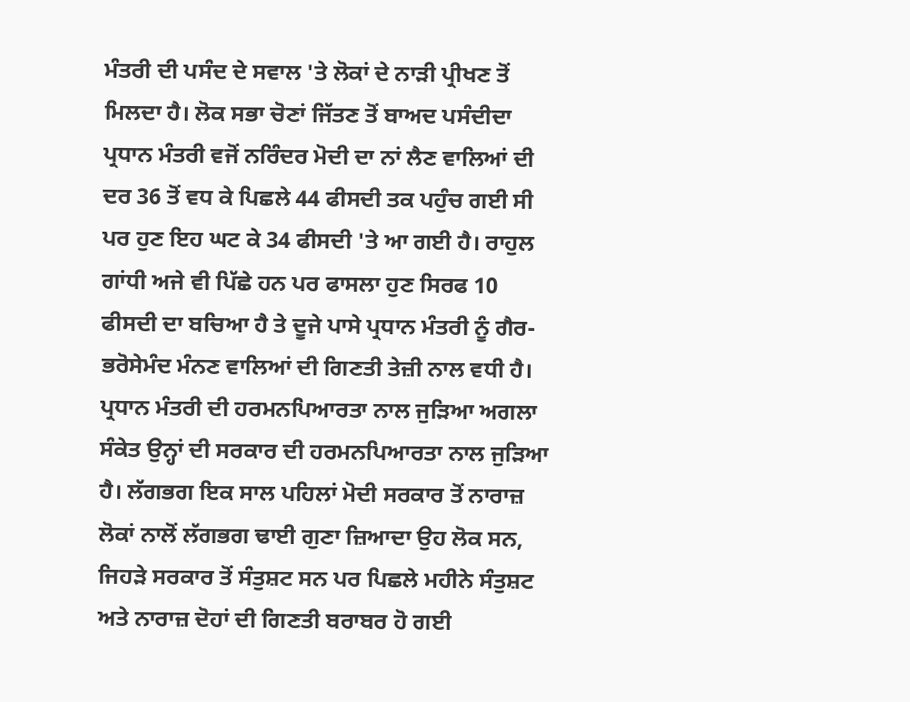ਮੰਤਰੀ ਦੀ ਪਸੰਦ ਦੇ ਸਵਾਲ 'ਤੇ ਲੋਕਾਂ ਦੇ ਨਾੜੀ ਪ੍ਰੀਖਣ ਤੋਂ ਮਿਲਦਾ ਹੈ। ਲੋਕ ਸਭਾ ਚੋਣਾਂ ਜਿੱਤਣ ਤੋਂ ਬਾਅਦ ਪਸੰਦੀਦਾ ਪ੍ਰਧਾਨ ਮੰਤਰੀ ਵਜੋਂ ਨਰਿੰਦਰ ਮੋਦੀ ਦਾ ਨਾਂ ਲੈਣ ਵਾਲਿਆਂ ਦੀ ਦਰ 36 ਤੋਂ ਵਧ ਕੇ ਪਿਛਲੇ 44 ਫੀਸਦੀ ਤਕ ਪਹੁੰਚ ਗਈ ਸੀ ਪਰ ਹੁਣ ਇਹ ਘਟ ਕੇ 34 ਫੀਸਦੀ 'ਤੇ ਆ ਗਈ ਹੈ। ਰਾਹੁਲ ਗਾਂਧੀ ਅਜੇ ਵੀ ਪਿੱਛੇ ਹਨ ਪਰ ਫਾਸਲਾ ਹੁਣ ਸਿਰਫ 10 ਫੀਸਦੀ ਦਾ ਬਚਿਆ ਹੈ ਤੇ ਦੂਜੇ ਪਾਸੇ ਪ੍ਰਧਾਨ ਮੰਤਰੀ ਨੂੰ ਗੈਰ-ਭਰੋਸੇਮੰਦ ਮੰਨਣ ਵਾਲਿਆਂ ਦੀ ਗਿਣਤੀ ਤੇਜ਼ੀ ਨਾਲ ਵਧੀ ਹੈ।
ਪ੍ਰਧਾਨ ਮੰਤਰੀ ਦੀ ਹਰਮਨਪਿਆਰਤਾ ਨਾਲ ਜੁੜਿਆ ਅਗਲਾ ਸੰਕੇਤ ਉਨ੍ਹਾਂ ਦੀ ਸਰਕਾਰ ਦੀ ਹਰਮਨਪਿਆਰਤਾ ਨਾਲ ਜੁੜਿਆ ਹੈ। ਲੱਗਭਗ ਇਕ ਸਾਲ ਪਹਿਲਾਂ ਮੋਦੀ ਸਰਕਾਰ ਤੋਂ ਨਾਰਾਜ਼ ਲੋਕਾਂ ਨਾਲੋਂ ਲੱਗਭਗ ਢਾਈ ਗੁਣਾ ਜ਼ਿਆਦਾ ਉਹ ਲੋਕ ਸਨ, ਜਿਹੜੇ ਸਰਕਾਰ ਤੋਂ ਸੰਤੁਸ਼ਟ ਸਨ ਪਰ ਪਿਛਲੇ ਮਹੀਨੇ ਸੰਤੁਸ਼ਟ ਅਤੇ ਨਾਰਾਜ਼ ਦੋਹਾਂ ਦੀ ਗਿਣਤੀ ਬਰਾਬਰ ਹੋ ਗਈ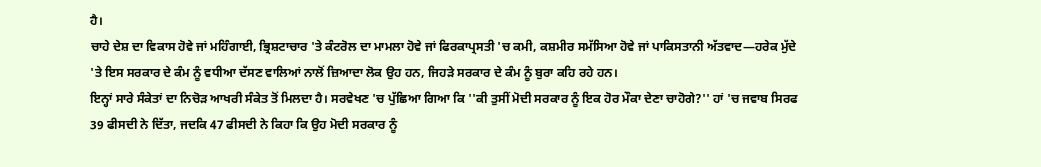ਹੈ।
ਚਾਹੇ ਦੇਸ਼ ਦਾ ਵਿਕਾਸ ਹੋਵੇ ਜਾਂ ਮਹਿੰਗਾਈ, ਭ੍ਰਿਸ਼ਟਾਚਾਰ 'ਤੇ ਕੰਟਰੋਲ ਦਾ ਮਾਮਲਾ ਹੋਵੇ ਜਾਂ ਫਿਰਕਾਪ੍ਰਸਤੀ 'ਚ ਕਮੀ, ਕਸ਼ਮੀਰ ਸਮੱਸਿਆ ਹੋਵੇ ਜਾਂ ਪਾਕਿਸਤਾਨੀ ਅੱਤਵਾਦ—ਹਰੇਕ ਮੁੱਦੇ 'ਤੇ ਇਸ ਸਰਕਾਰ ਦੇ ਕੰਮ ਨੂੰ ਵਧੀਆ ਦੱਸਣ ਵਾਲਿਆਂ ਨਾਲੋਂ ਜ਼ਿਆਦਾ ਲੋਕ ਉਹ ਹਨ, ਜਿਹੜੇ ਸਰਕਾਰ ਦੇ ਕੰਮ ਨੂੰ ਬੁਰਾ ਕਹਿ ਰਹੇ ਹਨ।
ਇਨ੍ਹਾਂ ਸਾਰੇ ਸੰਕੇਤਾਂ ਦਾ ਨਿਚੋੜ ਆਖਰੀ ਸੰਕੇਤ ਤੋਂ ਮਿਲਦਾ ਹੈ। ਸਰਵੇਖਣ 'ਚ ਪੁੱਛਿਆ ਗਿਆ ਕਿ ''ਕੀ ਤੁਸੀਂ ਮੋਦੀ ਸਰਕਾਰ ਨੂੰ ਇਕ ਹੋਰ ਮੌਕਾ ਦੇਣਾ ਚਾਹੋਗੇ?'' ਹਾਂ 'ਚ ਜਵਾਬ ਸਿਰਫ 39 ਫੀਸਦੀ ਨੇ ਦਿੱਤਾ, ਜਦਕਿ 47 ਫੀਸਦੀ ਨੇ ਕਿਹਾ ਕਿ ਉਹ ਮੋਦੀ ਸਰਕਾਰ ਨੂੰ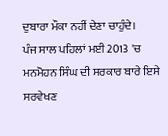ਦੁਬਾਰਾ ਮੌਕਾ ਨਹੀਂ ਦੇਣਾ ਚਾਹੁੰਦੇ।
ਪੰਜ ਸਾਲ ਪਹਿਲਾਂ ਮਈ 2013 'ਚ ਮਨਮੋਹਨ ਸਿੰਘ ਦੀ ਸਰਕਾਰ ਬਾਰੇ ਇਸੇ ਸਰਵੇਖਣ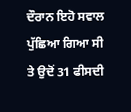ਦੌਰਾਨ ਇਹੋ ਸਵਾਲ ਪੁੱਛਿਆ ਗਿਆ ਸੀ ਤੇ ਉਦੋਂ 31 ਫੀਸਦੀ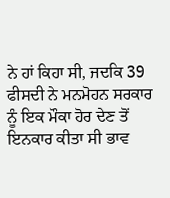ਨੇ ਹਾਂ ਕਿਹਾ ਸੀ, ਜਦਕਿ 39 ਫੀਸਦੀ ਨੇ ਮਨਮੋਹਨ ਸਰਕਾਰ ਨੂੰ ਇਕ ਮੌਕਾ ਹੋਰ ਦੇਣ ਤੋਂ ਇਨਕਾਰ ਕੀਤਾ ਸੀ ਭਾਵ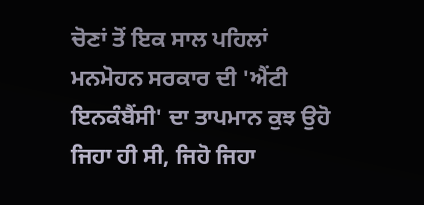ਚੋਣਾਂ ਤੋਂ ਇਕ ਸਾਲ ਪਹਿਲਾਂ ਮਨਮੋਹਨ ਸਰਕਾਰ ਦੀ 'ਐਂਟੀ ਇਨਕੰਬੈਂਸੀ' ਦਾ ਤਾਪਮਾਨ ਕੁਝ ਉਹੋ ਜਿਹਾ ਹੀ ਸੀ, ਜਿਹੋ ਜਿਹਾ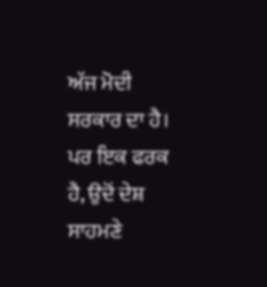ਅੱਜ ਮੋਦੀ ਸਰਕਾਰ ਦਾ ਹੈ।
ਪਰ ਇਕ ਫਰਕ ਹੈ, ਉਦੋਂ ਦੇਸ਼ ਸਾਹਮਣੇ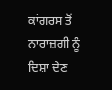ਕਾਂਗਰਸ ਤੋਂ ਨਾਰਾਜ਼ਗੀ ਨੂੰ ਦਿਸ਼ਾ ਦੇਣ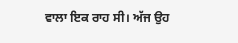ਵਾਲਾ ਇਕ ਰਾਹ ਸੀ। ਅੱਜ ਉਹ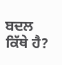ਬਦਲ ਕਿੱਥੇ ਹੈ?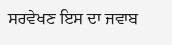ਸਰਵੇਖਣ ਇਸ ਦਾ ਜਵਾਬ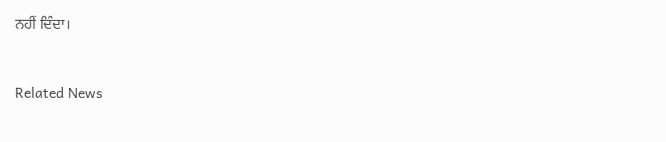ਨਹੀਂ ਦਿੰਦਾ।



Related News